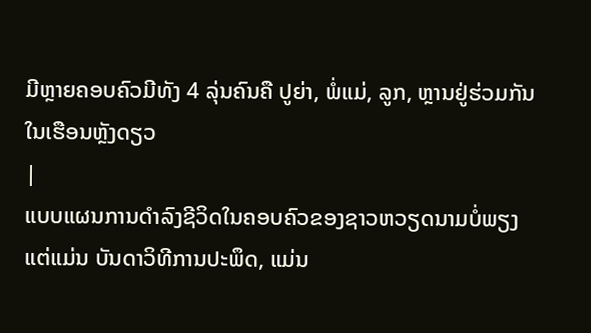ມີຫຼາຍຄອບຄົວມີທັງ 4 ລຸ່ນຄົນຄື ປູຍ່າ, ພໍ່ແມ່, ລູກ, ຫຼານຢູ່ຮ່ວມກັນໃນເຮືອນຫຼັງດຽວ
|
ແບບແຜນການດຳລົງຊີວິດໃນຄອບຄົວຂອງຊາວຫວຽດນາມບໍ່ພຽງແຕ່ແມ່ນ ບັນດາວິທີການປະພຶດ, ແມ່ນ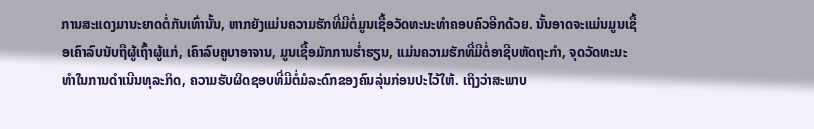ການສະແດງມານະຍາດຕໍ່ກັນເທົ່ານັ້ນ, ຫາກຍັງແມ່ນຄວາມຮັກທີ່ມີຕໍ່ມູນເຊື້ອວັດທະນະທຳຄອບຄົວອີກດ້ວຍ. ນັ້ນອາດຈະແມ່ນມູນເຊື້ອເຄົາລົບນັບຖືຜູ້ເຖົ້າຜູ້ແກ່, ເຄົາລົບຄູບາອາຈານ, ມູນເຊື້ອມັກການຮ່ຳຮຽນ, ແມ່ນຄວາມຮັກທີ່ມີຕໍ່ອາຊີບຫັດຖະກຳ, ຈຸດວັດທະນະທຳໃນການດຳເນີນທຸລະກິດ, ຄວາມຮັບຜິດຊອບທີ່ມີຕໍ່ມໍລະດົກຂອງຄົນລຸ່ນກ່ອນປະໄວ້ໃຫ້. ເຖິງວ່າສະພາບ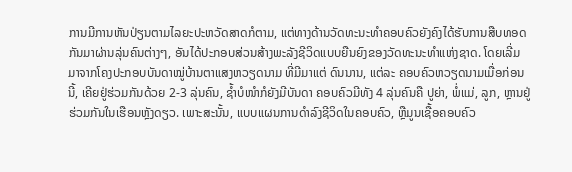ການມີການຫັນປ່ຽນຕາມໄລຍະປະຫວັດສາດກໍຕາມ, ແຕ່ທາງດ້ານວັດທະນະທຳຄອບຄົວຍັງຄົງໄດ້ຮັບການສືບທອດກັນມາຜ່ານລຸ່ນຄົນຕ່າງໆ, ອັນໄດ້ປະກອບສ່ວນສ້າງພະລັງຊີວິດແບບຍືນຍົງຂອງວັດທະນະທຳແຫ່ງຊາດ. ໂດຍເລີ່ມ ມາຈາກໂຄງປະກອບບັນດາໝູ່ບ້ານຕາແສງຫວຽດນາມ ທີ່ມີມາແຕ່ ດົນນານ, ແຕ່ລະ ຄອບຄົວຫວຽດນາມເມື່ອກ່ອນນີ້, ເຄີຍຢູ່ຮ່ວມກັນດ້ວຍ 2-3 ລຸ່ນຄົນ, ຊ້ຳບໍໜຳກໍຍັງມີບັນດາ ຄອບຄົວມີທັງ 4 ລຸ່ນຄົນຄື ປູຍ່າ, ພໍ່ແມ່, ລູກ, ຫຼານຢູ່ຮ່ວມກັນໃນເຮືອນຫຼັງດຽວ. ເພາະສະນັ້ນ, ແບບແຜນການດຳລົງຊີວິດໃນຄອບຄົວ, ຫຼືມູນເຊື້ອຄອບຄົວ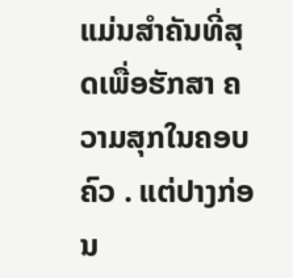ແມ່ນສຳຄັນທີ່ສຸດເພື່ອຮັກສາ ຄວາມສຸກໃນຄອບຄົວ . ແຕ່ປາງກ່ອນ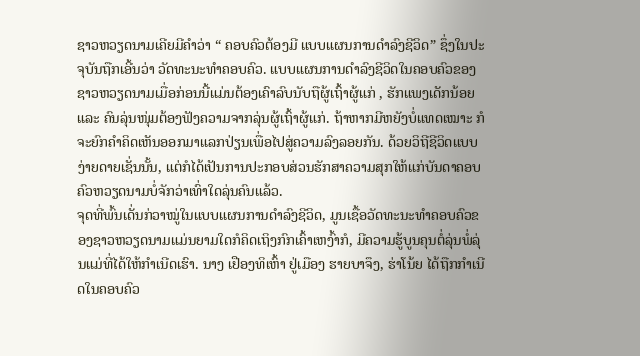ຊາວຫວຽດນາມເຄີຍມີຄຳວ່າ “ ຄອບຄົວຕ້ອງມີ ແບບແຜນການດຳລົງຊີວິດ” ຊຶ່ງໃນປະຈຸບັນຖືກເອີ້ນວ່າ ວັດທະນະທຳຄອບຄົວ. ແບບແຜນການດຳລົງຊີວິດໃນຄອບຄົວຂອງຊາວຫວຽດນາມເມື່ອກ່ອນນີ້ແມ່ນຕ້ອງເຄົາລົບນັບຖືຜູ້ເຖົ້າຜູ້ແກ່ , ຮັກແພງເດັກນ້ອຍ ແລະ ຄົນລຸ່ນໜຸ່ມຕ້ອງຟັງຄວາມຈາກລຸ່ນຜູ້ເຖົ້າຜູ້ແກ່. ຖ້າຫາກມີຫຍັງບໍ່ແທດເໝາະ ກໍຈະຍົກຄຳຄິດເຫັນອອກມາແລກປ່ຽນເພື່ອໄປສູ່ຄວາມລົງລອຍກັນ. ດ້ວຍວິຖີຊີວິດແບບງ່າຍດາຍເຊັ່ນນັ້ນ, ແຕ່ກໍໄດ້ເປັນການປະກອບສ່ວນຮັກສາຄວາມສຸກໃຫ້ແກ່ບັນດາຄອບຄົວຫວຽດນາມບໍ່ຈັກວ່າເທົ່າໃດລຸ່ນຄົນແລ້ວ.
ຈຸດທີ່ພົ້ນເດັ່ນກ່ວາໝູ່ໃນແບບແຜນການດຳລົງຊີວິດ, ມູນເຊື້ອວັດທະນະທຳຄອບຄົວຂອງຊາວຫວຽດນາມແມ່ນຍາມໃດກໍຄິດເຖິງກົກເຄົ້າເຫງົ້າກໍ, ມີຄວາມຮູ້ບູນຄຸນຕໍ່ລຸ່ນພໍ່ລຸ່ນແມ່ທີ່ໄດ້ໃຫ້ກຳເນີດເຮົາ. ນາງ ເຢືອງທິເຫົ້າ ຢູ່ເມືອງ ຮາຍບາຈຶງ, ຮ່າໂນ້ຍ ໄດ້ຖືກກຳເນີດໃນຄອບຄົວ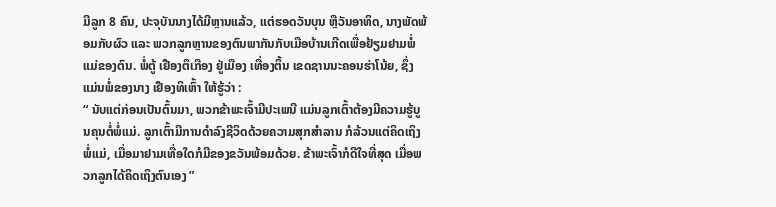ມີລູກ 8 ຄົນ, ປະຈຸບັນນາງໄດ້ມີຫຼານແລ້ວ, ແຕ່ຮອດວັນບຸນ ຫຼືວັນອາທິດ, ນາງພັດພ້ອມກັບຜົວ ແລະ ພວກລູກຫຼານຂອງຕົນພາກັນກັບເມືອບ້ານເກີດເພື່ອຢ້ຽມຢາມພໍ່ແມ່ຂອງຕົນ. ພໍ່ຕູ້ ເຢືອງຕຶເກືອງ ຢູ່ເມືອງ ເທື່ອງຕິ້ນ ເຂດຊານນະຄອນຮ່າໂນ້ຍ, ຊຶ່ງແມ່ນພໍ່ຂອງນາງ ເຢືອງທິເຫົ້າ ໃຫ້ຮູ້ວ່າ :
“ ນັບແຕ່ກ່ອນເປັນຕົ້ນມາ, ພວກຂ້າພະເຈົ້າມີປະເພນີ ແມ່ນລູກເຕົ້າຕ້ອງມີຄວາມຮູ້ບູນຄຸນຕໍ່ພໍ່ແມ່. ລູກເຕົ້າມີການດຳລົງຊີວິດດ້ວຍຄວາມສຸກສຳລານ ກໍລ້ວນແຕ່ຄິດເຖິງພໍ່ແມ່, ເມື່ອມາຢາມເທື່ອໃດກໍມີຂອງຂວັນພ້ອມດ້ວຍ. ຂ້າພະເຈົ້າກໍດີໃຈທີ່ສຸດ ເມື່ອພວກລູກໄດ້ຄິດເຖິງຕົນເອງ ”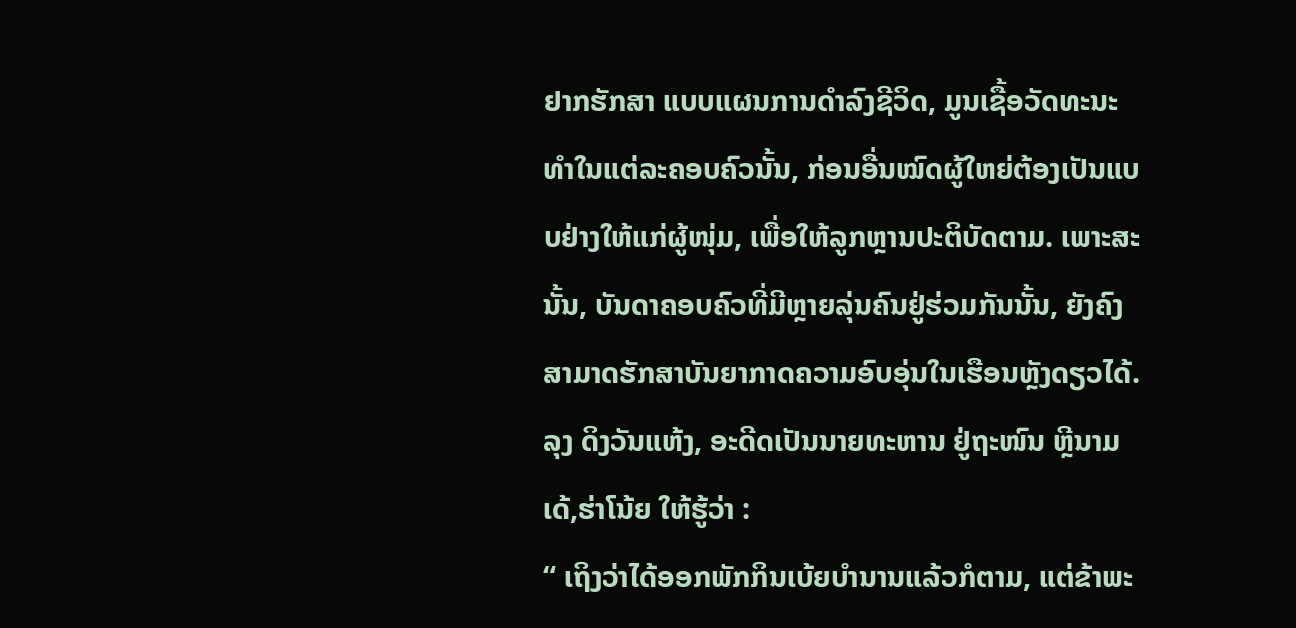ຢາກຮັກສາ ແບບແຜນການດຳລົງຊີວິດ, ມູນເຊື້ອວັດທະນະທຳໃນແຕ່ລະຄອບຄົວນັ້ນ, ກ່ອນອື່ນໝົດຜູ້ໃຫຍ່ຕ້ອງເປັນແບບຢ່າງໃຫ້ແກ່ຜູ້ໜຸ່ມ, ເພື່ອໃຫ້ລູກຫຼານປະຕິບັດຕາມ. ເພາະສະນັ້ນ, ບັນດາຄອບຄົວທີ່ມີຫຼາຍລຸ່ນຄົນຢູ່ຮ່ວມກັນນັ້ນ, ຍັງຄົງສາມາດຮັກສາບັນຍາກາດຄວາມອົບອຸ່ນໃນເຮືອນຫຼັງດຽວໄດ້. ລຸງ ດິງວັນແຫ້ງ, ອະດີດເປັນນາຍທະຫານ ຢູ່ຖະໜົນ ຫຼີນາມເດ້,ຮ່າໂນ້ຍ ໃຫ້ຮູ້ວ່າ :
“ ເຖິງວ່າໄດ້ອອກພັກກິນເບ້ຍບຳນານແລ້ວກໍຕາມ, ແຕ່ຂ້າພະ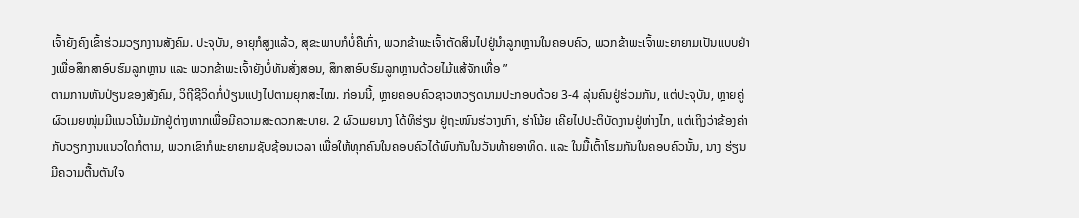ເຈົ້າຍັງຄົງເຂົ້າຮ່ວມວຽກງານສັງຄົມ. ປະຈຸບັນ, ອາຍຸກໍສູງແລ້ວ, ສຸຂະພາບກໍບໍ່ຄືເກົ່າ, ພວກຂ້າພະເຈົ້າຕັດສິນໄປຢູ່ນຳລູກຫຼານໃນຄອບຄົວ, ພວກຂ້າພະເຈົ້າພະຍາຍາມເປັນແບບຢ່າງເພື່ອສຶກສາອົບຮົມລູກຫຼານ ແລະ ພວກຂ້າພະເຈົ້າຍັງບໍ່ທັນສັ່ງສອນ, ສຶກສາອົບຮົມລູກຫຼານດ້ວຍໄມ້ແສ້ຈັກເທື່ອ ”
ຕາມການຫັນປ່ຽນຂອງສັງຄົມ, ວິຖີຊີວິດກໍ່ປ່ຽນແປງໄປຕາມຍຸກສະໄໝ. ກ່ອນນີ້, ຫຼາຍຄອບຄົວຊາວຫວຽດນາມປະກອບດ້ວຍ 3-4 ລຸ່ນຄົນຢູ່ຮ່ວມກັນ, ແຕ່ປະຈຸບັນ, ຫຼາຍຄູ່ຜົວເມຍໜຸ່ມມີແນວໂນ້ມມັກຢູ່ຕ່າງຫາກເພື່ອມີຄວາມສະດວກສະບາຍ. 2 ຜົວເມຍນາງ ໂດ້ທິຮ່ຽນ ຢູ່ຖະໜົນຮ່ວາງເກົາ, ຮ່າໂນ້ຍ ເຄີຍໄປປະຕິບັດງານຢູ່ຫ່າງໄກ, ແຕ່ເຖິງວ່າຂ້ອງຄ່າກັບວຽກງານແນວໃດກໍຕາມ, ພວກເຂົາກໍພະຍາຍາມຊັບຊ້ອນເວລາ ເພື່ອໃຫ້ທຸກຄົນໃນຄອບຄົວໄດ້ພົບກັນໃນວັນທ້າຍອາທິດ. ແລະ ໃນມື້ເຕົ້າໂຮມກັນໃນຄອບຄົວນັ້ນ, ນາງ ຮ່ຽນມີຄວາມຕື້ນຕັນໃຈ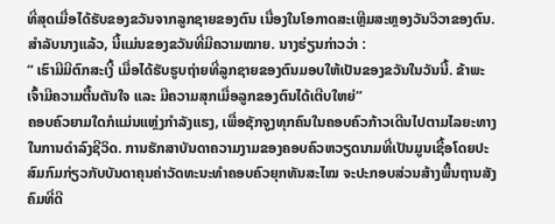ທີ່ສຸດເມື່ອໄດ້ຮັບຂອງຂວັນຈາກລູກຊາຍຂອງຕົນ ເນື່ອງໃນໂອກາດສະເຫຼີມສະຫຼອງວັນວິວາຂອງຕົນ. ສຳລັບນາງແລ້ວ, ນີ້ແມ່ນຂອງຂວັນທີ່ມີຄວາມໝາຍ. ນາງຮ່ຽນກ່າວວ່າ :
“ ເຮົາມີມີຕົກສະເງີ້ ເມື່ອໄດ້ຮັບຮູບຖ່າຍທີ່ລູກຊາຍຂອງຕົນມອບໃຫ້ເປັນຂອງຂວັນໃນວັນນີ້. ຂ້າພະເຈົ້າມີຄວາມຕື້ນຕັນໃຈ ແລະ ມີຄວາມສຸກເມື່ອລູກຂອງຕົນໄດ້ເຕີບໃຫຍ່”
ຄອບຄົວຍາມໃດກໍແມ່ນແຫຼ່ງກຳລັງແຮງ, ເພື່ອຊັກຈູງທຸກຄົນໃນຄອບຄົວກ້າວເດີນໄປຕາມໄລຍະທາງໃນການດຳລົງຊີວິດ. ການຮັກສາບັນດາຄວາມງາມຂອງຄອບຄົວຫວຽດນາມທີ່ເປັນມູນເຊື້ອໂດຍປະສົມກົມກ່ຽວກັບບັນດາຄຸນຄ່າວັດທະນະທຳຄອບຄົວຍຸກທັນສະໄໝ ຈະປະກອບສ່ວນສ້າງພື້ນຖານສັງຄົມທີ່ດີ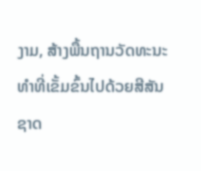ງາມ, ສ້າງພື້ນຖານວັດທະນະທຳທີ່ເຂັ້ມຂົ້ນໄປດ້ວຍສີສັນຊາດ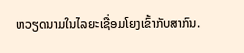ຫວຽດນາມໃນໄລຍະເຊື່ອມໂຍງເຂົ້າກັບສາກົນ.